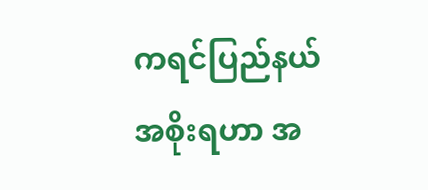ကရင်ပြည်နယ် အစိုးရဟာ အ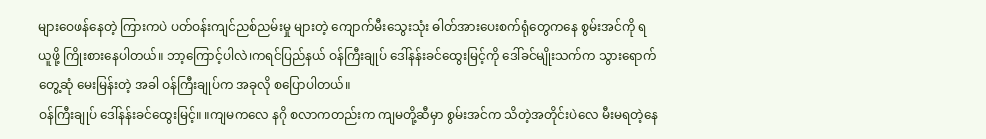များဝေဖန်နေတဲ့ ကြားကပဲ ပတ်ဝန်းကျင်ညစ်ညမ်းမှု များတဲ့ ကျောက်မီးသွေးသုံး ဓါတ်အားပေးစက်ရုံတွေကနေ စွမ်းအင်ကို ရယူဖို့ ကြိုးစားနေပါတယ်။ ဘာ့ကြောင့်ပါလဲ၊ကရင်ပြည်နယ် ဝန်ကြီးချုပ် ဒေါ်နန်းခင်ထွေးမြင့်ကို ဒေါ်ခင်မျိုးသက်က သွားရောက်တွေ့ဆုံ မေးမြန်းတဲ့ အခါ ဝန်ကြီးချုပ်က အခုလို စပြောပါတယ်။
ဝန်ကြီးချုပ် ဒေါ်နန်းခင်ထွေးမြင့်။ ။ကျမကလေ နဂို စလာကတည်းက ကျမတို့ဆီမှာ စွမ်းအင်က သိတဲ့အတိုင်းပဲလေ မီးမရတဲ့နေ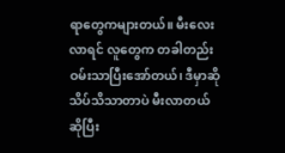ရာတွေကများတယ်။ မီးလေးလာရင် လူတွေက တခါတည်းဝမ်းသာပြီးအော်တယ်၊ ဒီမှာဆို သိပ်သိသာတာပဲ မီးလာတယ်ဆိုပြီး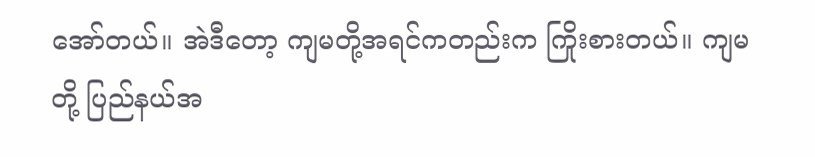အော်တယ်။ အဲဒီတော့ ကျမတို့အရင်ကတည်းက ကြိုးစားတယ်။ ကျမတို့ ပြည်နယ်အ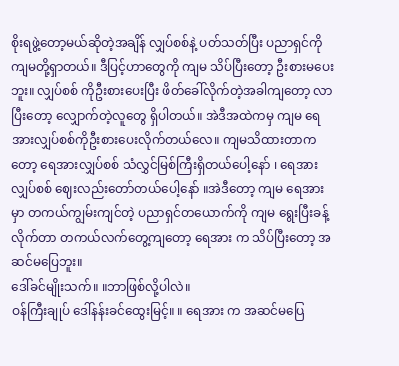စိုးရဖွဲ့တော့မယ်ဆိုတဲ့အချိန် လျှပ်စစ်နဲ့ ပတ်သတ်ပြီး ပညာရှင်ကို ကျမတို့ရှာတယ်။ ဒီပြင့်ဟာတွေကို ကျမ သိပ်ပြီးတော့ ဦးစားမပေးဘူး။ လျှပ်စစ် ကိုဦးစားပေးပြီး ဖိတ်ခေါ်လိုက်တဲ့အခါကျတော့ လာပြီးတော့ လျှောက်တဲ့လူတွေ ရှိပါတယ်။ အဲဒီအထဲကမှ ကျမ ရေအားလျှပ်စစ်ကိုဦးစားပေးလိုက်တယ်လေ။ ကျမသိထားတာကတော့ ရေအားလျှပ်စစ် သံလွှင်မြစ်ကြီးရှိတယ်ပေါ့နော် ၊ ရေအားလျှပ်စစ် ဈေးလည်းတော်တယ်ပေါ့နော် ။အဲဒီတော့ ကျမ ရေအားမှာ တကယ်ကျွမ်းကျင်တဲ့ ပညာရှင်တယောက်ကို ကျမ ရွေးပြီးခန့်လိုက်တာ တကယ်လက်တွေ့ကျတော့ ရေအား က သိပ်ပြီးတော့ အဆင်မပြေဘူး။
ဒေါ်ခင်မျိုးသက်။ ။ဘာဖြစ်လို့ပါလဲ။
ဝန်ကြီးချုပ် ဒေါ်နန်းခင်ထွေးမြင့်။ ။ ရေအား က အဆင်မပြေ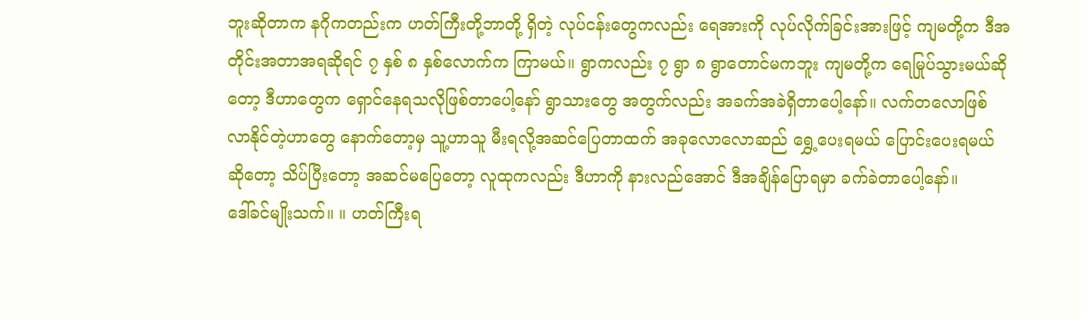ဘူးဆိုတာက နဂိုကတည်းက ဟတ်ကြီးတို့ဘာတို့ ရှိတဲ့ လုပ်ငန်းတွေကလည်း ရေအားကို လုပ်လိုက်ခြင်းအားဖြင့် ကျမတို့က ဒီအတိုင်းအတာအရဆိုရင် ၇ နှစ် ၈ နှစ်လောက်က ကြာမယ်။ ရွာကလည်း ၇ ရွာ ၈ ရွာတောင်မကဘူး ကျမတို့က ရေမြုပ်သွားမယ်ဆိုတော့ ဒီဟာတွေက ရှောင်နေရသလိုဖြစ်တာပေါ့နော် ရွာသားတွေ အတွက်လည်း အခက်အခဲရှိတာပေါ့နော်။ လက်တလောဖြစ်လာနိုင်တဲ့ဟာတွေ နောက်တော့မှ သူ့ဟာသူ မီးရလို့အဆင်ပြေတာထက် အခုလောလောဆည် ရွှေ့ပေးရမယ် ပြောင်းပေးရမယ် ဆိုတော့ သိပ်ပြီးတော့ အဆင်မပြေတော့ လူထုကလည်း ဒီဟာကို နားလည်အောင် ဒီအချိန်ပြောရမှာ ခက်ခဲတာပေါ့နော်။
ဒေါ်ခင်မျိုးသက်။ ။ ဟတ်ကြီးရ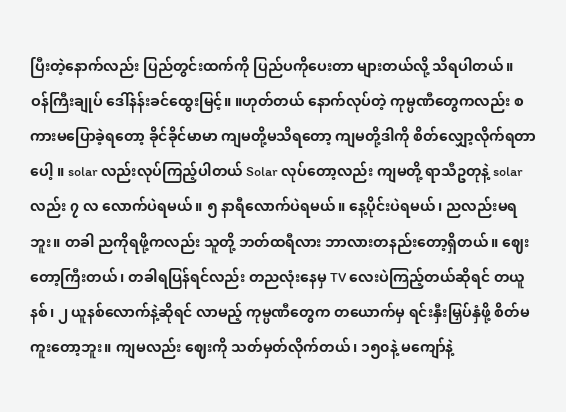ပြီးတဲ့နောက်လည်း ပြည်တွင်းထက်ကို ပြည်ပကိုပေးတာ များတယ်လို့ သိရပါတယ်။
ဝန်ကြီးချုပ် ဒေါ်နန်းခင်ထွေးမြင့်။ ။ဟုတ်တယ် နောက်လုပ်တဲ့ ကုမ္ပဏီတွေကလည်း စကားမပြောခဲ့ရတော့ ခိုင်ခိုင်မာမာ ကျမတို့မသိရတော့ ကျမတို့ဒါကို စိတ်လျှော့လိုက်ရတာပေါ့ ။ solar လည်းလုပ်ကြည့်ပါတယ် Solar လုပ်တော့လည်း ကျမတို့ ရာသီဥတုနဲ့ solar လည်း ၇ လ လောက်ပဲရမယ်။ ၅ နာရီလောက်ပဲရမယ်။ နေ့ပိုင်းပဲရမယ်၊ ညလည်းမရဘူး။ တခါ ညကိုရဖို့ကလည်း သူတို့ ဘတ်ထရီလား ဘာလားတနည်းတော့ရှိတယ်။ ဈေးတော့ကြီးတယ်၊ တခါရပြန်ရင်လည်း တညလုံးနေမှ TV လေးပဲကြည့်တယ်ဆိုရင် တယူနစ်၊ ၂ ယူနစ်လောက်နဲ့ဆိုရင် လာမည့် ကုမ္ပဏီတွေက တယောက်မှ ရင်းနှီးမြှပ်နှံဖို့ စိတ်မကူးတော့ဘူး။ ကျမလည်း ဈေးကို သတ်မှတ်လိုက်တယ်၊ ၁၅၀နဲ့ မကျော်နဲ့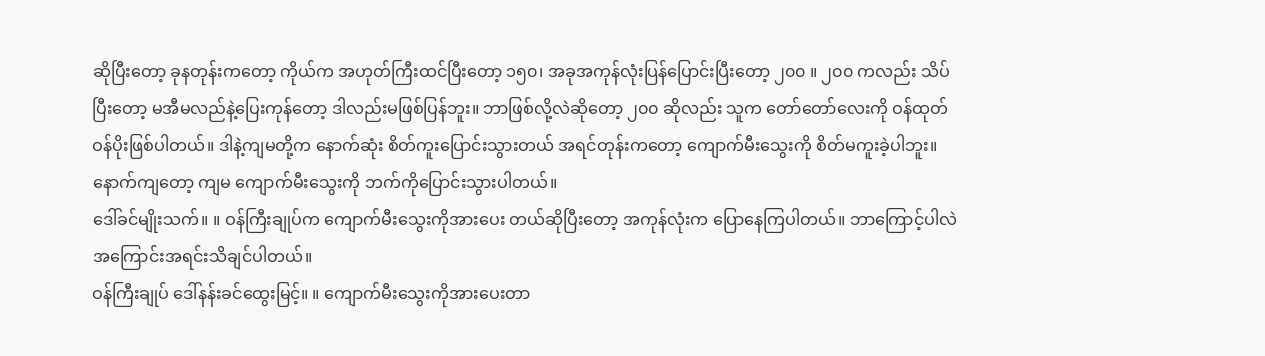ဆိုပြီးတော့ ခုနတုန်းကတော့ ကိုယ်က အဟုတ်ကြီးထင်ပြီးတော့ ၁၅၀၊ အခုအကုန်လုံးပြန်ပြောင်းပြီးတော့ ၂၀၀ ။ ၂၀၀ ကလည်း သိပ်ပြီးတော့ မအီမလည်နဲ့ပြေးကုန်တော့ ဒါလည်းမဖြစ်ပြန်ဘူး။ ဘာဖြစ်လို့လဲဆိုတော့ ၂၀၀ ဆိုလည်း သူက တော်တော်လေးကို ဝန်ထုတ်ဝန်ပိုးဖြစ်ပါတယ်။ ဒါနဲ့ကျမတို့က နောက်ဆုံး စိတ်ကူးပြောင်းသွားတယ် အရင်တုန်းကတော့ ကျောက်မီးသွေးကို စိတ်မကူးခဲ့ပါဘူး။ နောက်ကျတော့ ကျမ ကျောက်မီးသွေးကို ဘက်ကိုပြောင်းသွားပါတယ်။
ဒေါ်ခင်မျိုးသက်။ ။ ဝန်ကြီးချုပ်က ကျောက်မီးသွေးကိုအားပေး တယ်ဆိုပြီးတော့ အကုန်လုံးက ပြောနေကြပါတယ်။ ဘာကြောင့်ပါလဲ အကြောင်းအရင်းသိချင်ပါတယ်။
ဝန်ကြီးချုပ် ဒေါ်နန်းခင်ထွေးမြင့်။ ။ ကျောက်မီးသွေးကိုအားပေးတာ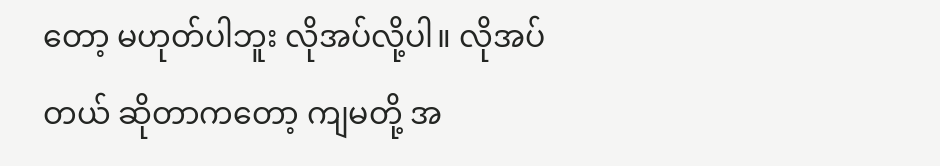တော့ မဟုတ်ပါဘူး လိုအပ်လို့ပါ။ လိုအပ်တယ် ဆိုတာကတော့ ကျမတို့ အ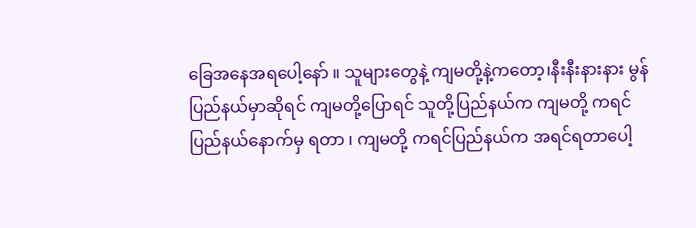ခြေအနေအရပေါ့နော် ။ သူများတွေနဲ့ ကျမတို့နဲ့ကတော့၊နီးနီးနားနား မွန်ပြည်နယ်မှာဆိုရင် ကျမတို့ပြောရင် သူတို့ပြည်နယ်က ကျမတို့ ကရင်ပြည်နယ်နောက်မှ ရတာ ၊ ကျမတို့ ကရင်ပြည်နယ်က အရင်ရတာပေါ့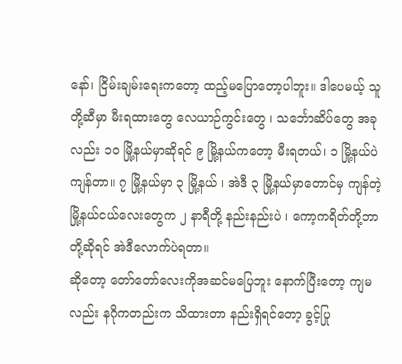နော်၊ ငြိမ်းချမ်းရေးကတော့ ထည့်မပြောတော့ပါဘူး။ ဒါပေမယ့် သူတို့ဆီမှာ မီးရထားတွေ လေယာဉ်ကွင်းတွေ ၊ သင်္ဘောဆိပ်တွေ အခုလည်း ၁၀ မြို့နယ်မှာဆိုရင် ၉ မြို့နယ်ကတော့ မီးရတယ်၊ ၁ မြို့နယ်ပဲကျန်တာ။ ၇ မြို့နယ်မှာ ၃ မြို့နယ် ၊ အဲဒီ ၃ မြို့နယ်မှာတောင်မှ ကျန်တဲ့ မြို့နယ်ငယ်လေးတွေက ၂ နာရီတို့ နည်းနည်းပဲ ၊ ကော့ကရိတ်တို့ဘာတို့ဆိုရင် အဲဒီလောက်ပဲရတာ။
ဆိုတော့ တော်တော်လေးကိုအဆင်မပြေဘူး နောက်ပြီးတော့ ကျမလည်း နဂိုကတည်းက သိထားတာ နည်းရှိရင်တော့ ခွင့်ပြု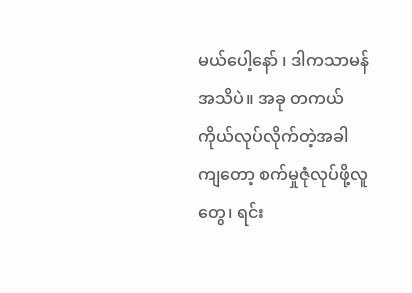မယ်ပေါ့နော် ၊ ဒါကသာမန်အသိပဲ။ အခု တကယ် ကိုယ်လုပ်လိုက်တဲ့အခါကျတော့ စက်မှုဇုံလုပ်ဖို့လူတွေ၊ ရင်း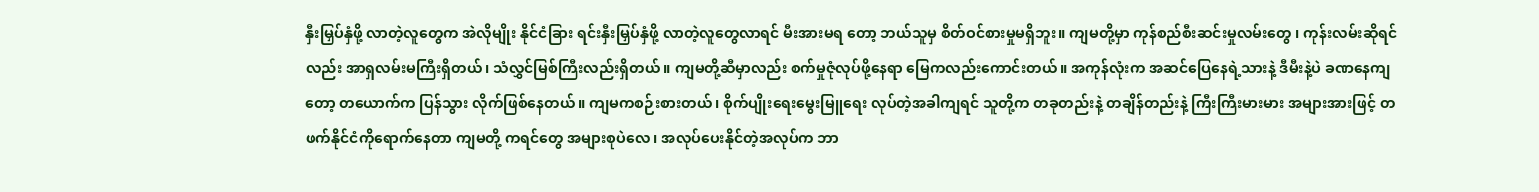နှီးမြှပ်နှံဖို့ လာတဲ့လူတွေက အဲလိုမျိုး နိုင်ငံခြား ရင်းနှီးမြှပ်နှံဖို့ လာတဲ့လူတွေလာရင် မီးအားမရ တော့ ဘယ်သူမှ စိတ်ဝင်စားမှုမရှိဘူး။ ကျမတို့မှာ ကုန်စည်စီးဆင်းမှုလမ်းတွေ ၊ ကုန်းလမ်းဆိုရင်လည်း အာရှလမ်းမကြီးရှိတယ်၊ သံလွှင်မြစ်ကြီးလည်းရှိတယ်။ ကျမတို့ဆီမှာလည်း စက်မှုဇုံလုပ်ဖို့နေရာ မြေကလည်းကောင်းတယ်။ အကုန်လုံးက အဆင်ပြေနေရဲ့သားနဲ့ ဒီမီးနဲ့ပဲ ခဏနေကျတော့ တယောက်က ပြန်သွား လိုက်ဖြစ်နေတယ်။ ကျမကစဉ်းစားတယ်၊ စိုက်ပျိုးရေးမွေးမြူရေး လုပ်တဲ့အခါကျရင် သူတို့က တခုတည်းနဲ့ တချိန်တည်းနဲ့ ကြီးကြီးမားမား အများအားဖြင့် တဖက်နိုင်ငံကိုရောက်နေတာ ကျမတို့ ကရင်တွေ အများစုပဲလေ၊ အလုပ်ပေးနိုင်တဲ့အလုပ်က ဘာ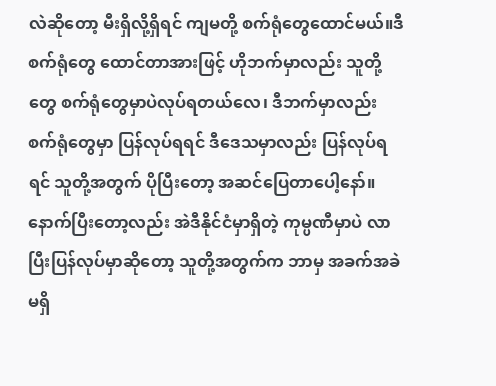လဲဆိုတော့ မီးရှိလို့ရှိရင် ကျမတို့ စက်ရုံတွေထောင်မယ်။ဒီစက်ရုံတွေ ထောင်တာအားဖြင့် ဟိုဘက်မှာလည်း သူတို့တွေ စက်ရုံတွေမှာပဲလုပ်ရတယ်လေ၊ ဒီဘက်မှာလည်း စက်ရုံတွေမှာ ပြန်လုပ်ရရင် ဒီဒေသမှာလည်း ပြန်လုပ်ရရင် သူတို့အတွက် ပိုပြီးတော့ အဆင်ပြေတာပေါ့နော်။
နောက်ပြီးတော့လည်း အဲဒီနိုင်ငံမှာရှိတဲ့ ကုမ္ပဏီမှာပဲ လာပြီးပြန်လုပ်မှာဆိုတော့ သူတို့အတွက်က ဘာမှ အခက်အခဲမရှိ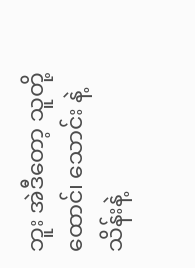ဘူး အဲဒီတော့ သူတို့ ထောင်၊ သောင်း နဲ့ သိန်းနဲ့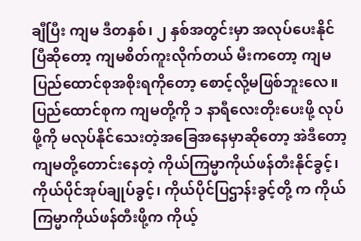ချီပြီး ကျမ ဒီတနှစ်၊ ၂ နှစ်အတွင်းမှာ အလုပ်ပေးနိုင်ပြီဆိုတော့ ကျမစိတ်ကူးလိုက်တယ် မီးကတော့ ကျမ ပြည်ထောင်စုအစိုးရကိုတော့ စောင့်လို့မဖြစ်ဘူးလေ။ ပြည်ထောင်စုက ကျမတို့ကို ၁ နာရီလေးတိုးပေးဖို့ လုပ်ဖို့ကို မလုပ်နိုင်သေးတဲ့အခြေအနေမှာဆိုတော့ အဲဒီတော့ ကျမတို့တောင်းနေတဲ့ ကိုယ်ကြမ္မာကိုယ်ဖန်တီးနိုင်ခွင့်၊ ကိုယ်ပိုင်အုပ်ချုပ်ခွင့်၊ ကိုယ်ပိုင်ပြဌာန်းခွင့်တို့ က ကိုယ်ကြမ္မာကိုယ်ဖန်တီးဖို့က ကိုယ့်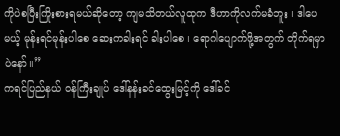ကိုပဲစပြီးကြိုးစားရမယ်ဆိုတော့ ကျမသိတယ်လူထုက ဒီဟာကိုလက်မခံဘူး ၊ ဒါပေမယ့် မုန်းရင်မုန်းပါစေ ဆေးကခါးရင် ခါးပါစေ ၊ ရောဂါပျောက်ဖို့အတွက် တိုက်ရမှာပဲနော်။”
ကရင်ပြည်နယ် ဝန်ကြီးချုပ် ဒေါ်နန်းခင်ထွေးမြင့်ကို ဒေါ်ခင်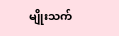မျိုးသက်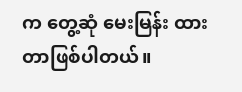က တွေ့ဆုံ မေးမြန်း ထားတာဖြစ်ပါတယ်။